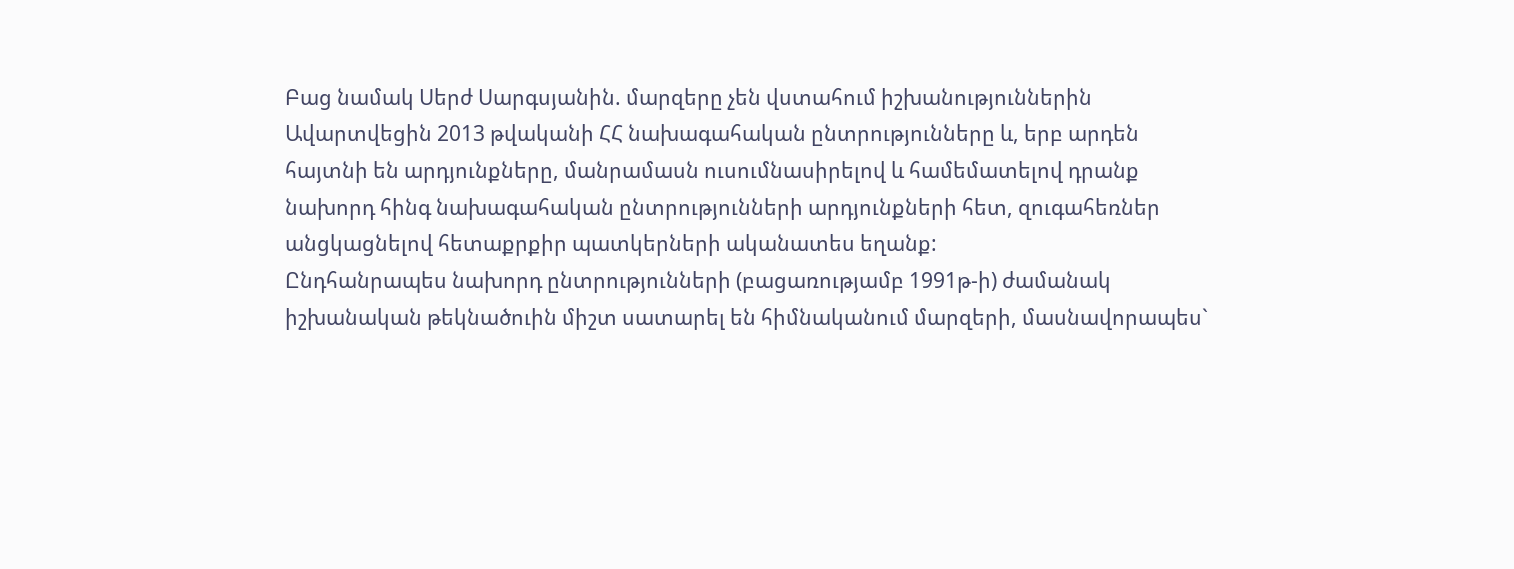Բաց նամակ Սերժ Սարգսյանին. մարզերը չեն վստահում իշխանություններին
Ավարտվեցին 2013 թվականի ՀՀ նախագահական ընտրությունները և, երբ արդեն հայտնի են արդյունքները, մանրամասն ուսումնասիրելով և համեմատելով դրանք նախորդ հինգ նախագահական ընտրությունների արդյունքների հետ, զուգահեռներ անցկացնելով հետաքրքիր պատկերների ականատես եղանք:
Ընդհանրապես նախորդ ընտրությունների (բացառությամբ 1991թ-ի) ժամանակ իշխանական թեկնածուին միշտ սատարել են հիմնականում մարզերի, մասնավորապես`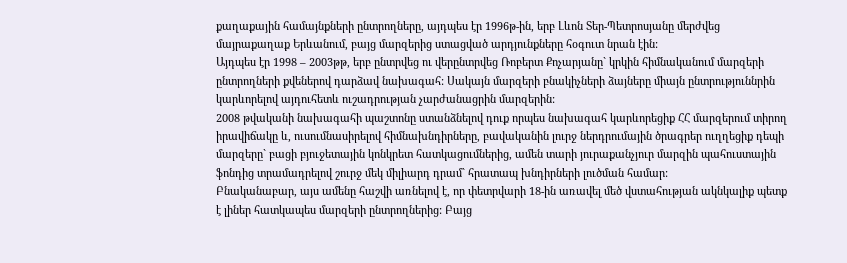քաղաքային համայնքների ընտրողները, այդպես էր 1996թ-ին, երբ Լևոն Տեր-Պետրոսյանը մերժվեց մայրաքաղաք Երևանում, բայց մարզերից ստացված արդյունքները հօգուտ նրան էին:
Այդպես էր 1998 – 2003թթ, երբ ընտրվեց ու վերընտրվեց Ռոբերտ Քոչարյանը` կրկին հիմնականում մարզերի ընտրողների քվեներով դարձավ նախագահ: Սակայն մարզերի բնակիչների ձայները միայն ընտրություննրին կարևորելով այդուհետև ուշադրության չարժանացրին մարզերին:
2008 թվականի նախագահի պաշտոնը ստանձնելով դուք որպես նախագահ կարևորեցիք ՀՀ մարզերում տիրող իրավիճակը և, ուսումնասիրելով հիմնախնդիրները, բավականին լուրջ ներդրումային ծրագրեր ուղղեցիք դեպի մարզերը` բացի բյուջետային կոնկրետ հատկացումներից, ամեն տարի յուրաքանչյուր մարզին պահուստային ֆոնդից տրամադրելով շուրջ մեկ միլիարդ դրամ` հրատապ խնդիրների լուծման համար:
Բնականաբար, այս ամենը հաշվի առնելով է, որ փետրվարի 18-ին առավել մեծ վստահության ակնկալիք պետք է լիներ հատկապես մարզերի ընտրողներից: Բայց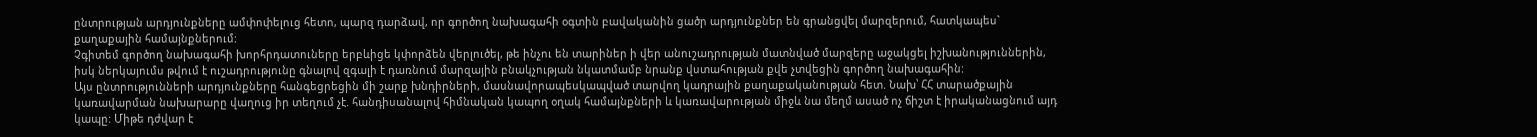ընտրության արդյունքները ամփոփելուց հետո, պարզ դարձավ, որ գործող նախագահի օգտին բավականին ցածր արդյունքներ են գրանցվել մարզերում, հատկապես` քաղաքային համայնքներում:
Չգիտեմ գործող նախագահի խորհրդատուները երբևիցե կփորձեն վերլուծել, թե ինչու են տարիներ ի վեր անուշադրության մատնված մարզերը աջակցել իշխանություններին, իսկ ներկայումս թվում է ուշադրությունը գնալով զգալի է դառնում մարզային բնակչության նկատմամբ նրանք վստահության քվե չտվեցին գործող նախագահին:
Այս ընտրությունների արդյունքները հանգեցրեցին մի շարք խնդիրների, մասնավորապեսկապված տարվող կադրային քաղաքականության հետ. Նախ՝ ՀՀ տարածքային կառավարման նախարարը վաղուց իր տեղում չէ. հանդիսանալով հիմնական կապող օղակ համայնքների և կառավարության միջև նա մեղմ ասած ոչ ճիշտ է իրականացնում այդ կապը: Միթե դժվար է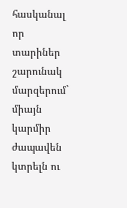հասկանալ որ տարիներ շարունակ մարզերում` միայն կարմիր ժապավեն կտրելն ու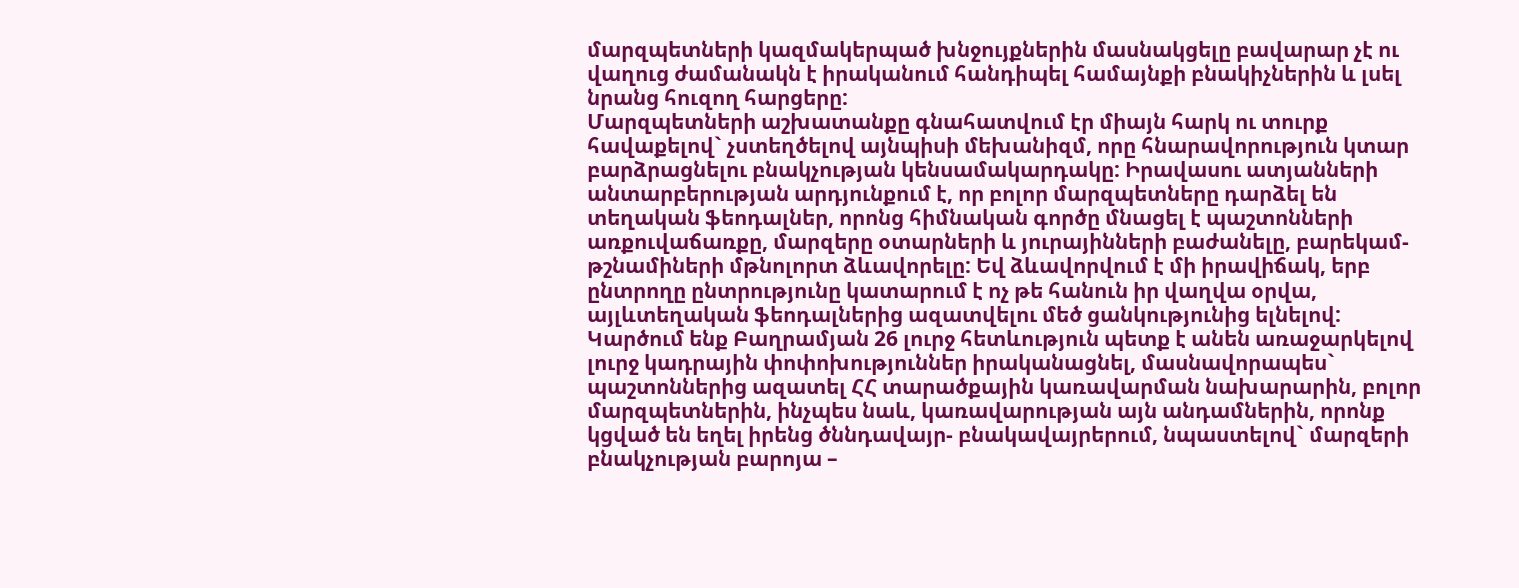մարզպետների կազմակերպած խնջույքներին մասնակցելը բավարար չէ ու վաղուց ժամանակն է իրականում հանդիպել համայնքի բնակիչներին և լսել նրանց հուզող հարցերը:
Մարզպետների աշխատանքը գնահատվում էր միայն հարկ ու տուրք հավաքելով` չստեղծելով այնպիսի մեխանիզմ, որը հնարավորություն կտար բարձրացնելու բնակչության կենսամակարդակը: Իրավասու ատյանների անտարբերության արդյունքում է, որ բոլոր մարզպետները դարձել են տեղական ֆեոդալներ, որոնց հիմնական գործը մնացել է պաշտոնների առքուվաճառքը, մարզերը օտարների և յուրայինների բաժանելը, բարեկամ-թշնամիների մթնոլորտ ձևավորելը: Եվ ձևավորվում է մի իրավիճակ, երբ ընտրողը ընտրությունը կատարում է ոչ թե հանուն իր վաղվա օրվա, այլևտեղական ֆեոդալներից ազատվելու մեծ ցանկությունից ելնելով:
Կարծում ենք Բաղրամյան 26 լուրջ հետևություն պետք է անեն առաջարկելով լուրջ կադրային փոփոխություններ իրականացնել, մասնավորապես` պաշտոններից ազատել ՀՀ տարածքային կառավարման նախարարին, բոլոր մարզպետներին, ինչպես նաև, կառավարության այն անդամներին, որոնք կցված են եղել իրենց ծննդավայր- բնակավայրերում, նպաստելով` մարզերի բնակչության բարոյա –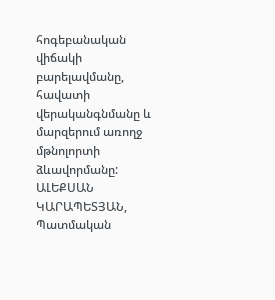հոգեբանական վիճակի բարելավմանը, հավատի վերականգնմանը և մարզերում առողջ մթնոլորտի ձևավորմանը:
ԱԼԵՔՍԱՆ ԿԱՐԱՊԵՏՅԱՆ, Պատմական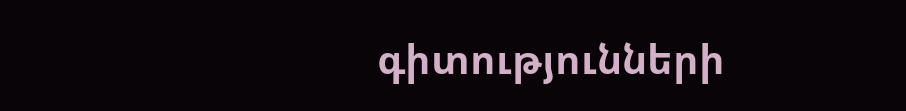գիտությունների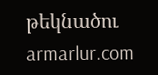թեկնածու
armarlur.com